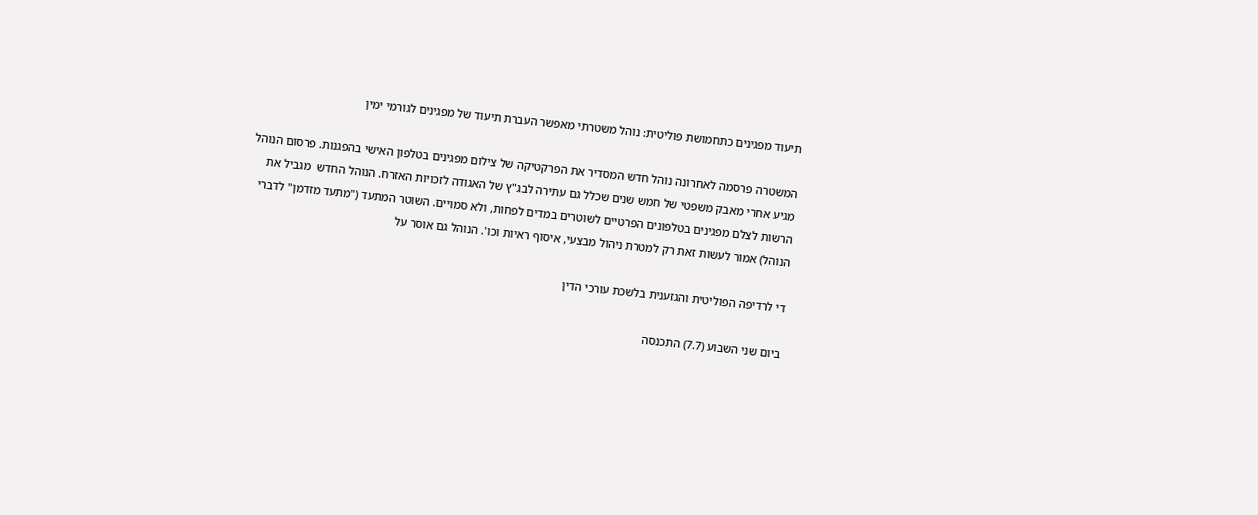תיעוד מפגינים כתחמושת פוליטית: נוהל משטרתי מאפשר העברת תיעוד של מפגינים לגורמי ימין

המשטרה פרסמה לאחרונה נוהל חדש המסדיר את הפרקטיקה של צילום מפגינים בטלפון האישי בהפגנות. פרסום הנוהל מגיע אחרי מאבק משפטי של חמש שנים שכלל גם עתירה לבג"ץ של האגודה לזכויות האזרח. הנוהל החדש  מגביל את הרשות לצלם מפגינים בטלפונים הפרטיים לשוטרים במדים לפחות, ולא סמויים. השוטר המתעד ("מתעד מזדמן" לדברי הנוהל) אמור לעשות זאת רק למטרת ניהול מבצעי, איסוף ראיות וכו'. הנוהל גם אוסר על

די לרדיפה הפוליטית והגזענית בלשכת עורכי הדין

ביום שני השבוע (7.7) התכנסה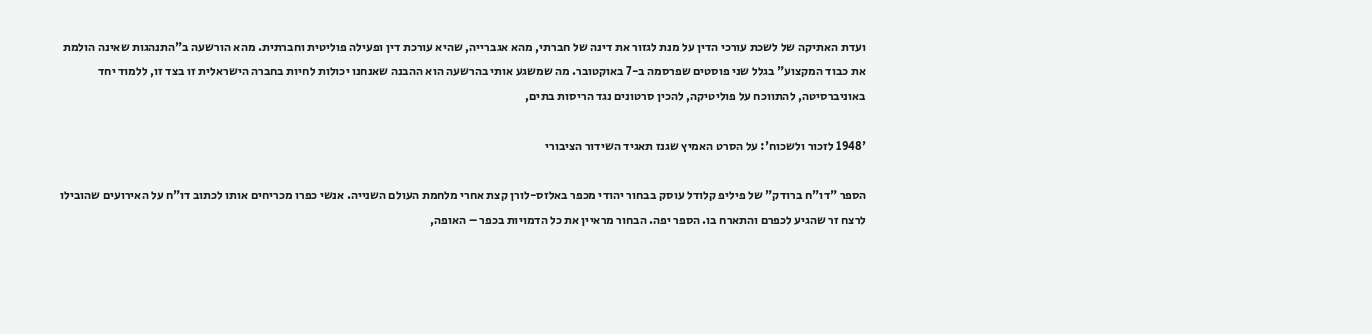ועדת האתיקה של לשכת עורכי הדין על מנת לגזור את דינה של חברתי, מהא אגברייה, שהיא עורכת דין ופעילה פוליטית וחברתית. מהא הורשעה ב"התנהגות שאינה הולמת את כבוד המקצוע" בגלל שני פוסטים שפרסמה ב-7 באוקטובר. מה שמשגע אותי בהרשעה הוא ההבנה שאנחנו יכולות לחיות בחברה הישראלית זו בצד זו, ללמוד יחד באוניברסיטה, להתווכח על פוליטיקה, להכין סרטונים נגד הריסות בתים,

'1948 לזכור ולשכוח': על הסרט האמיץ שגנז תאגיד השידור הציבורי

הספר "דו"ח ברודק" של פיליפ קלודל עוסק בבחור יהודי מכפר באלזס-לורן קצת אחרי מלחמת העולם השנייה. אנשי כפרו מכריחים אותו לכתוב דו"ח על האירועים שהובילו לרצח זר שהגיע לכפרם והתארח בו. הספר יפה. הבחור מראיין את כל הדמויות בכפר – האופה,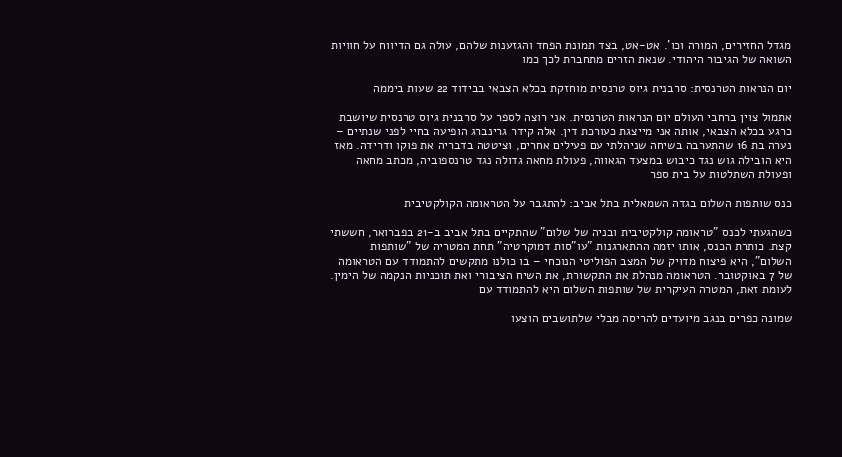מגדל החזירים, המורה וכו'. אט-אט, בצד תמונת הפחד והגזענות שלהם, עולה גם הדיווח על חוויות השואה של הגיבור היהודי. שנאת הזרים מתחברת לכך כמו

יום הנראות הטרנסית: סרבנית גיוס טרנסית מוחזקת בכלא הצבאי בבידוד 22 שעות ביממה

אתמול צוין ברחבי העולם יום הנראות הטרנסית. אני רוצה לספר על סרבנית גיוס טרנסית שיושבת כרגע בכלא הצבאי, אותה אני מייצגת כעורכת דין. אלה קידר גרינברג הופיעה בחיי לפני שנתיים – נערה בת 16 שהתערבה בשיחה שניהלתי עם פעילים אחרים, וציטטה בדבריה את פוקו ודרידה. מאז היא הובילה גוש נגד כיבוש במצעד הגאווה, פעולת מחאה גדולה נגד טרנספוביה, מכתב מחאה ופעולת השתלטות על בית ספר

כנס שותפות השלום בגדה השמאלית בתל אביב: להתגבר על הטראומה הקולקטיבית

כשהגעתי לכנס "טראומה קולקטיבית ובניה של שלום" שהתקיים בתל אביב ב-21 בפברואר, חששתי קצת. כותרת הכנס, אותו יזמה ההתארגנות "עו"סות דמוקרטיה" תחת המטריה של "שותפות השלום", היא פיצוח מדויק של המצב הפוליטי הנוכחי – בו כולנו מתקשים להתמודד עם הטראומה של 7 באוקטובר. הטראומה מנהלת את התקשורת, את השיח הציבורי ואת תוכניות הנקמה של הימין. לעומת זאת, המטרה העיקרית של שותפות השלום היא להתמודד עם

שמונה כפרים בנגב מיועדים להריסה מבלי שלתושבים הוצעו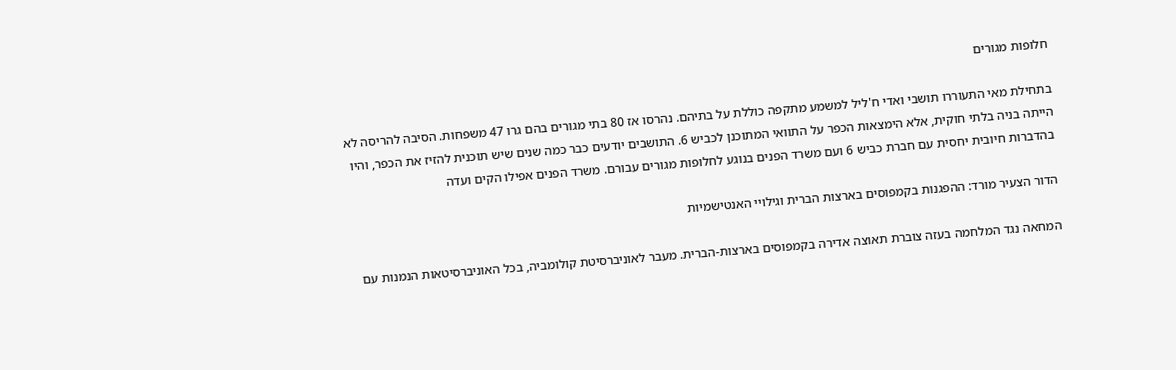חלופות מגורים

בתחילת מאי התעוררו תושבי ואדי ח'ליל למשמע מתקפה כוללת על בתיהם. נהרסו אז 80 בתי מגורים בהם גרו 47 משפחות. הסיבה להריסה לא הייתה בניה בלתי חוקית, אלא הימצאות הכפר על התוואי המתוכנן לכביש 6. התושבים יודעים כבר כמה שנים שיש תוכנית להזיז את הכפר, והיו בהדברות חיובית יחסית עם חברת כביש 6 ועם משרד הפנים בנוגע לחלופות מגורים עבורם. משרד הפנים אפילו הקים ועדה

הדור הצעיר מורד: ההפגנות בקמפוסים בארצות הברית וגילויי האנטישמיות

המחאה נגד המלחמה בעזה צוברת תאוצה אדירה בקמפוסים בארצות-הברית. מעבר לאוניברסיטת קולומביה, בכל האוניברסיטאות הנמנות עם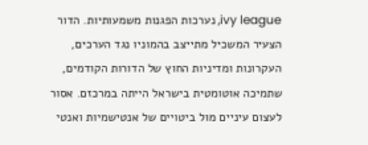ivy league, נערכות הפגנות משמעותיות. הדור הצעיר המשכיל מתייצב בהמוניו נגד הערכים, העקרונות ומדיניות החוץ של הדורות הקודמים, שתמיכה אוטומטית בישראל הייתה במרכזם. אסור לעצום עיניים מול ביטויים של אנטישמיות ואנטי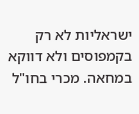ישראליות לא רק בקמפוסים ולא דווקא במחאה. מכרי בחו"ל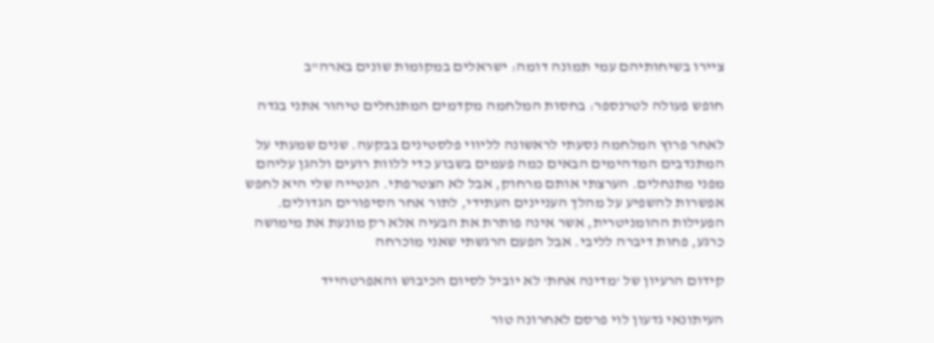ציירו בשיחותיהם עמי תמונה דומה: ישראלים במקומות שונים בארה"ב

חופש פעולה לטרנספר: בחסות המלחמה מקדמים המתנחלים טיהור אתני בגדה

לאחר פרוץ המלחמה נסעתי לראשונה לליווי פלסטינים בבקעה. שנים שמעתי על המתנדבים המדהימים הבאים כמה פעמים בשבוע כדי ללוות רועים ולהגן עליהם מפני מתנחלים. הערצתי אותם מרחוק, אבל לא הצטרפתי. הנטייה שלי היא לחפש אפשרות להשפיע על מהלך העניינים העתידי, לתור אחר הסיפורים הגדולים. הפעילות ההומניטרית, אשר אינה פותרת את הבעיה אלא רק מונעת את מימושה כרגע, פחות דיברה לליבי. אבל הפעם הרגשתי שאני מוכרחה

קידום הרעיון של 'מדינה אחת' לא יוביל לסיום הכיבוש והאפרטהייד

העיתונאי גדעון לוי פרסם לאחרונה טור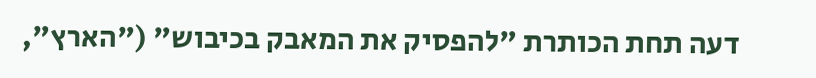דעה תחת הכותרת "להפסיק את המאבק בכיבוש" ("הארץ",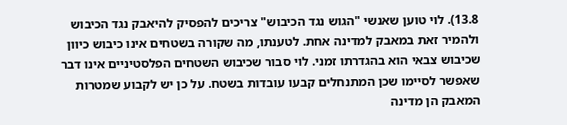13.8). לוי טוען שאנשי "הגוש נגד הכיבוש" צריכים להפסיק להיאבק נגד הכיבוש ולהמיר זאת במאבק למדינה אחת. לטענתו, מה שקורה בשטחים אינו כיבוש כיוון שכיבוש צבאי הוא בהגדרתו זמני. לוי סבור שכיבוש השטחים הפלסטיניים אינו דבר שאפשר לסיימו שכן המתנחלים קבעו עובדות בשטח. על כן יש לקבוע שמטרות המאבק הן מדינה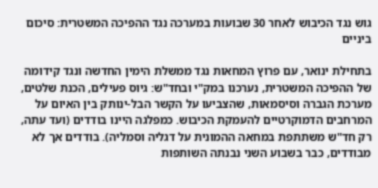גוש נגד הכיבוש לאחר 30 שבועות במערכה נגד ההפיכה המשטרית: סיכום ביניים

בתחילת ינואר, עם פרוץ המחאות נגד ממשלת הימין החדשה ונגד קידומה של ההפיכה המשטרית, נערכנו במק"י ובחד"ש: גיוס פעילים, הכנת שלטים, מערכת הגברה וסיסמאות, שהצביעו על הקשר הבל-ינותק בין האיום על המרחבים הדמוקרטיים להעמקת הכיבוש. כמפלגה היינו בודדים (ועד עתה, רק חד"ש משתתפת במחאה ההמונית על דגליה וסמליה). בודדים אך לא מבודדים, כבר בשבוע השני נבנתה השותפות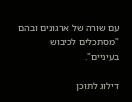עם שורה של ארגונים ובהם "מסתכלים לכיבוש בעיניים".

דילוג לתוכן